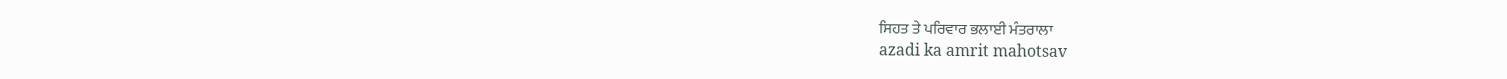ਸਿਹਤ ਤੇ ਪਰਿਵਾਰ ਭਲਾਈ ਮੰਤਰਾਲਾ
azadi ka amrit mahotsav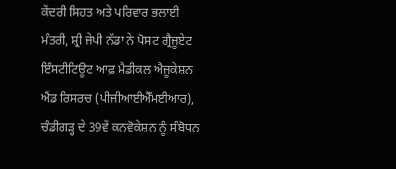ਕੇਂਦਰੀ ਸਿਹਤ ਅਤੇ ਪਰਿਵਾਰ ਭਲਾਈ ਮੰਤਰੀ, ਸ਼੍ਰੀ ਜੇਪੀ ਨੱਡਾ ਨੇ ਪੋਸਟ ਗ੍ਰੈਜੂਏਟ ਇੰਸਟੀਟਿਊਟ ਆਫ਼ ਮੈਡੀਕਲ ਐਜੂਕੇਸ਼ਨ ਐਂਡ ਰਿਸਰਚ (ਪੀਜੀਆਈਐੱਮਈਆਰ), ਚੰਡੀਗੜ੍ਹ ਦੇ 39ਵੇਂ ਕਨਵੋਕੇਸ਼ਨ ਨੂੰ ਸੰਬੋਧਨ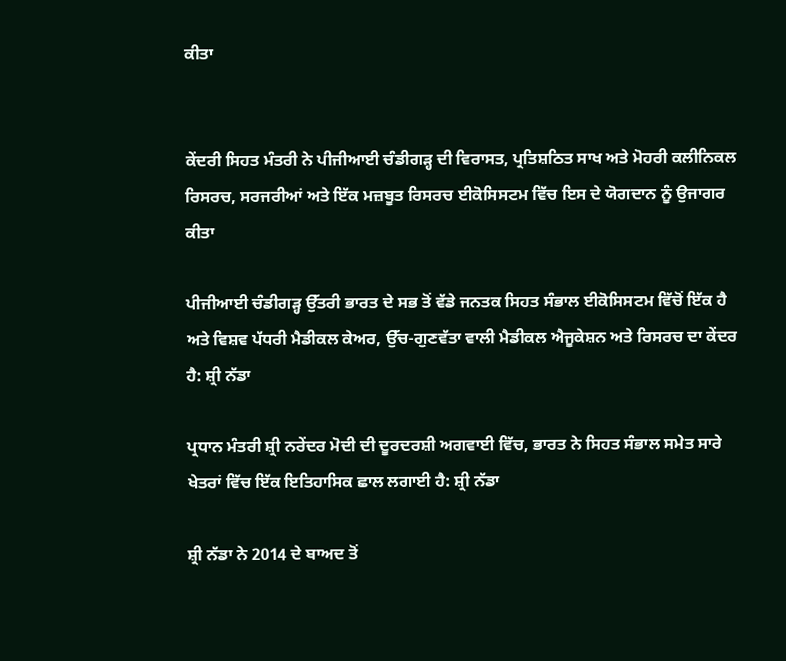ਕੀਤਾ


ਕੇਂਦਰੀ ਸਿਹਤ ਮੰਤਰੀ ਨੇ ਪੀਜੀਆਈ ਚੰਡੀਗੜ੍ਹ ਦੀ ਵਿਰਾਸਤ, ਪ੍ਰਤਿਸ਼ਠਿਤ ਸਾਖ ਅਤੇ ਮੋਹਰੀ ਕਲੀਨਿਕਲ ਰਿਸਰਚ, ਸਰਜਰੀਆਂ ਅਤੇ ਇੱਕ ਮਜ਼ਬੂਤ ਰਿਸਰਚ ਈਕੋਸਿਸਟਮ ਵਿੱਚ ਇਸ ਦੇ ਯੋਗਦਾਨ ਨੂੰ ਉਜਾਗਰ ਕੀਤਾ

ਪੀਜੀਆਈ ਚੰਡੀਗੜ੍ਹ ਉੱਤਰੀ ਭਾਰਤ ਦੇ ਸਭ ਤੋਂ ਵੱਡੇ ਜਨਤਕ ਸਿਹਤ ਸੰਭਾਲ ਈਕੋਸਿਸਟਮ ਵਿੱਚੋਂ ਇੱਕ ਹੈ ਅਤੇ ਵਿਸ਼ਵ ਪੱਧਰੀ ਮੈਡੀਕਲ ਕੇਅਰ, ਉੱਚ-ਗੁਣਵੱਤਾ ਵਾਲੀ ਮੈਡੀਕਲ ਐਜੂਕੇਸ਼ਨ ਅਤੇ ਰਿਸਰਚ ਦਾ ਕੇਂਦਰ ਹੈ: ਸ਼੍ਰੀ ਨੱਡਾ

ਪ੍ਰਧਾਨ ਮੰਤਰੀ ਸ਼੍ਰੀ ਨਰੇਂਦਰ ਮੋਦੀ ਦੀ ਦੂਰਦਰਸ਼ੀ ਅਗਵਾਈ ਵਿੱਚ, ਭਾਰਤ ਨੇ ਸਿਹਤ ਸੰਭਾਲ ਸਮੇਤ ਸਾਰੇ ਖੇਤਰਾਂ ਵਿੱਚ ਇੱਕ ਇਤਿਹਾਸਿਕ ਛਾਲ ਲਗਾਈ ਹੈ: ਸ਼੍ਰੀ ਨੱਡਾ

ਸ਼੍ਰੀ ਨੱਡਾ ਨੇ 2014 ਦੇ ਬਾਅਦ ਤੋਂ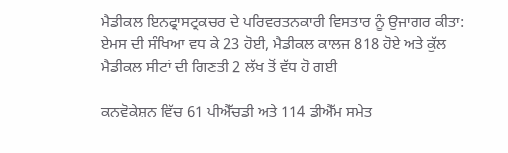ਮੈਡੀਕਲ ਇਨਫ੍ਰਾਸਟ੍ਰਕਚਰ ਦੇ ਪਰਿਵਰਤਨਕਾਰੀ ਵਿਸਤਾਰ ਨੂੰ ਉਜਾਗਰ ਕੀਤਾ: ਏਮਸ ਦੀ ਸੰਖਿਆ ਵਧ ਕੇ 23 ਹੋਈ, ਮੈਡੀਕਲ ਕਾਲਜ 818 ਹੋਏ ਅਤੇ ਕੁੱਲ ਮੈਡੀਕਲ ਸੀਟਾਂ ਦੀ ਗਿਣਤੀ 2 ਲੱਖ ਤੋਂ ਵੱਧ ਹੋ ਗਈ

ਕਨਵੋਕੇਸ਼ਨ ਵਿੱਚ 61 ਪੀਐੱਚਡੀ ਅਤੇ 114 ਡੀਐੱਮ ਸਮੇਤ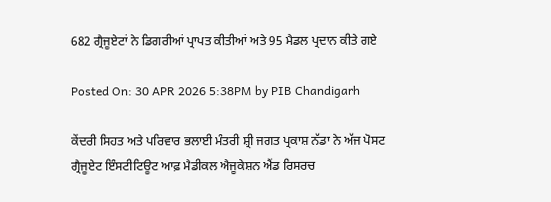682 ਗ੍ਰੈਜੂਏਟਾਂ ਨੇ ਡਿਗਰੀਆਂ ਪ੍ਰਾਪਤ ਕੀਤੀਆਂ ਅਤੇ 95 ਮੈਡਲ ਪ੍ਰਦਾਨ ਕੀਤੇ ਗਏ

Posted On: 30 APR 2026 5:38PM by PIB Chandigarh

ਕੇਂਦਰੀ ਸਿਹਤ ਅਤੇ ਪਰਿਵਾਰ ਭਲਾਈ ਮੰਤਰੀ ਸ਼੍ਰੀ ਜਗਤ ਪ੍ਰਕਾਸ਼ ਨੱਡਾ ਨੇ ਅੱਜ ਪੋਸਟ ਗ੍ਰੈਜੂਏਟ ਇੰਸਟੀਟਿਊਟ ਆਫ਼ ਮੈਡੀਕਲ ਐਜੂਕੇਸ਼ਨ ਐਂਡ ਰਿਸਰਚ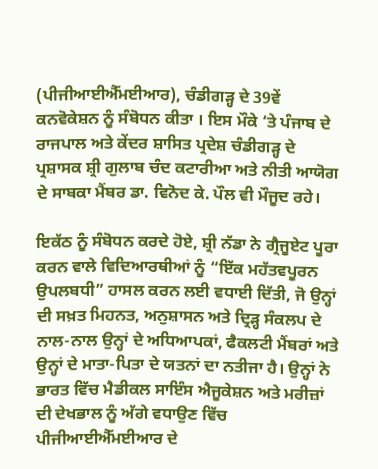(ਪੀਜੀਆਈਐੱਮਈਆਰ), ਚੰਡੀਗੜ੍ਹ ਦੇ 39ਵੇਂ  ਕਨਵੋਕੇਸ਼ਨ ਨੂੰ ਸੰਬੋਧਨ ਕੀਤਾ । ਇਸ ਮੌਕੇ ‘ਤੇ ਪੰਜਾਬ ਦੇ ਰਾਜਪਾਲ ਅਤੇ ਕੇਂਦਰ ਸ਼ਾਸਿਤ ਪ੍ਰਦੇਸ਼ ਚੰਡੀਗੜ੍ਹ ਦੇ ਪ੍ਰਸ਼ਾਸਕ ਸ਼੍ਰੀ ਗੁਲਾਬ ਚੰਦ ਕਟਾਰੀਆ ਅਤੇ ਨੀਤੀ ਆਯੋਗ ਦੇ ਸਾਬਕਾ ਮੈਂਬਰ ਡਾ. ਵਿਨੋਦ ਕੇ. ਪੌਲ ਵੀ ਮੌਜੂਦ ਰਹੇ।

ਇਕੱਠ ਨੂੰ ਸੰਬੋਧਨ ਕਰਦੇ ਹੋਏ, ਸ਼੍ਰੀ ਨੱਡਾ ਨੇ ਗ੍ਰੈਜੂਏਟ ਪੂਰਾ ਕਰਨ ਵਾਲੇ ਵਿਦਿਆਰਥੀਆਂ ਨੂੰ “ਇੱਕ ਮਹੱਤਵਪੂਰਨ ਉਪਲਬਧੀ” ਹਾਸਲ ਕਰਨ ਲਈ ਵਧਾਈ ਦਿੱਤੀ, ਜੋ ਉਨ੍ਹਾਂ ਦੀ ਸਖ਼ਤ ਮਿਹਨਤ, ਅਨੁਸ਼ਾਸਨ ਅਤੇ ਦ੍ਰਿੜ੍ਹ ਸੰਕਲਪ ਦੇ ਨਾਲ-ਨਾਲ ਉਨ੍ਹਾਂ ਦੇ ਅਧਿਆਪਕਾਂ, ਫੈਕਲਟੀ ਮੈਂਬਰਾਂ ਅਤੇ ਉਨ੍ਹਾਂ ਦੇ ਮਾਤਾ-ਪਿਤਾ ਦੇ ਯਤਨਾਂ ਦਾ ਨਤੀਜਾ ਹੈ। ਉਨ੍ਹਾਂ ਨੇ ਭਾਰਤ ਵਿੱਚ ਮੈਡੀਕਲ ਸਾਇੰਸ ਐਜੂਕੇਸ਼ਨ ਅਤੇ ਮਰੀਜ਼ਾਂ ਦੀ ਦੇਖਭਾਲ ਨੂੰ ਅੱਗੇ ਵਧਾਉਣ ਵਿੱਚ ਪੀਜੀਆਈਐੱਮਈਆਰ ਦੇ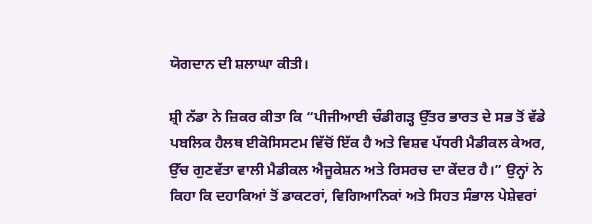ਯੋਗਦਾਨ ਦੀ ਸ਼ਲਾਘਾ ਕੀਤੀ।

ਸ਼੍ਰੀ ਨੱਡਾ ਨੇ ਜ਼ਿਕਰ ਕੀਤਾ ਕਿ “ਪੀਜੀਆਈ ਚੰਡੀਗੜ੍ਹ ਉੱਤਰ ਭਾਰਤ ਦੇ ਸਭ ਤੋਂ ਵੱਡੇ ਪਬਲਿਕ ਹੈਲਥ ਈਕੋਸਿਸਟਮ ਵਿੱਚੋਂ ਇੱਕ ਹੈ ਅਤੇ ਵਿਸ਼ਵ ਪੱਧਰੀ ਮੈਡੀਕਲ ਕੇਅਰ, ਉੱਚ ਗੁਣਵੱਤਾ ਵਾਲੀ ਮੈਡੀਕਲ ਐਜੂਕੇਸ਼ਨ ਅਤੇ ਰਿਸਰਚ ਦਾ ਕੇਂਦਰ ਹੈ।” ਉਨ੍ਹਾਂ ਨੇ ਕਿਹਾ ਕਿ ਦਹਾਕਿਆਂ ਤੋਂ ਡਾਕਟਰਾਂ, ਵਿਗਿਆਨਿਕਾਂ ਅਤੇ ਸਿਹਤ ਸੰਭਾਲ ਪੇਸ਼ੇਵਰਾਂ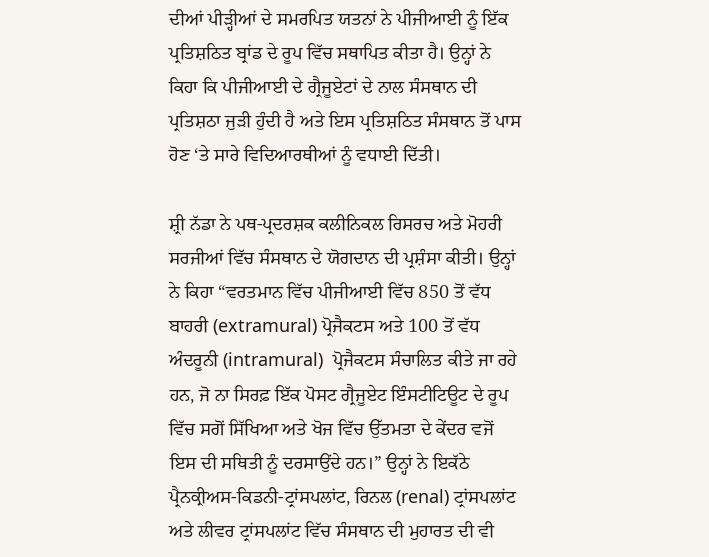ਦੀਆਂ ਪੀੜ੍ਹੀਆਂ ਦੇ ਸਮਰਪਿਤ ਯਤਨਾਂ ਨੇ ਪੀਜੀਆਈ ਨੂੰ ਇੱਕ ਪ੍ਰਤਿਸ਼ਠਿਤ ਬ੍ਰਾਂਡ ਦੇ ਰੂਪ ਵਿੱਚ ਸਥਾਪਿਤ ਕੀਤਾ ਹੈ। ਉਨ੍ਹਾਂ ਨੇ ਕਿਹਾ ਕਿ ਪੀਜੀਆਈ ਦੇ ਗ੍ਰੈਜੂਏਟਾਂ ਦੇ ਨਾਲ ਸੰਸਥਾਨ ਦੀ ਪ੍ਰਤਿਸ਼ਠਾ ਜੁੜੀ ਹੁੰਦੀ ਹੈ ਅਤੇ ਇਸ ਪ੍ਰਤਿਸ਼ਠਿਤ ਸੰਸਥਾਨ ਤੋਂ ਪਾਸ ਹੋਣ ‘ਤੇ ਸਾਰੇ ਵਿਦਿਆਰਥੀਆਂ ਨੂੰ ਵਧਾਈ ਦਿੱਤੀ।

ਸ਼੍ਰੀ ਨੱਡਾ ਨੇ ਪਥ-ਪ੍ਰਦਰਸ਼ਕ ਕਲੀਨਿਕਲ ਰਿਸਰਚ ਅਤੇ ਮੋਹਰੀ ਸਰਜੀਆਂ ਵਿੱਚ ਸੰਸਥਾਨ ਦੇ ਯੋਗਦਾਨ ਦੀ ਪ੍ਰਸ਼ੰਸਾ ਕੀਤੀ। ਉਨ੍ਹਾਂ ਨੇ ਕਿਹਾ “ਵਰਤਮਾਨ ਵਿੱਚ ਪੀਜੀਆਈ ਵਿੱਚ 850 ਤੋਂ ਵੱਧ ਬਾਹਰੀ (extramural) ਪ੍ਰੋਜੈਕਟਸ ਅਤੇ 100 ਤੋਂ ਵੱਧ ਅੰਦਰੂਨੀ (intramural)  ਪ੍ਰੋਜੈਕਟਸ ਸੰਚਾਲਿਤ ਕੀਤੇ ਜਾ ਰਹੇ ਹਨ, ਜੋ ਨਾ ਸਿਰਫ਼ ਇੱਕ ਪੋਸਟ ਗ੍ਰੈਜੂਏਟ ਇੰਸਟੀਟਿਊਟ ਦੇ ਰੂਪ ਵਿੱਚ ਸਗੋਂ ਸਿੱਖਿਆ ਅਤੇ ਖੋਜ ਵਿੱਚ ਉੱਤਮਤਾ ਦੇ ਕੇਂਦਰ ਵਜੋਂ ਇਸ ਦੀ ਸਥਿਤੀ ਨੂੰ ਦਰਸਾਉਂਦੇ ਹਨ।” ਉਨ੍ਹਾਂ ਨੇ ਇਕੱਠੇ ਪ੍ਰੈਨਕ੍ਰੀਅਸ-ਕਿਡਨੀ-ਟ੍ਰਾਂਸਪਲਾਂਟ, ਰਿਨਲ (renal) ਟ੍ਰਾਂਸਪਲਾਂਟ ਅਤੇ ਲੀਵਰ ਟ੍ਰਾਂਸਪਲਾਂਟ ਵਿੱਚ ਸੰਸਥਾਨ ਦੀ ਮੁਹਾਰਤ ਦੀ ਵੀ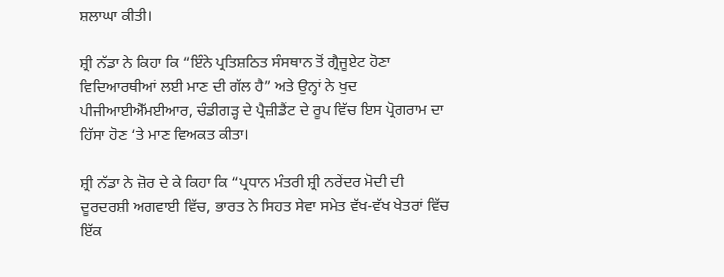ਸ਼ਲਾਘਾ ਕੀਤੀ।

ਸ਼੍ਰੀ ਨੱਡਾ ਨੇ ਕਿਹਾ ਕਿ “ਇੰਨੇ ਪ੍ਰਤਿਸ਼ਠਿਤ ਸੰਸਥਾਨ ਤੋਂ ਗ੍ਰੈਜੂਏਟ ਹੋਣਾ ਵਿਦਿਆਰਥੀਆਂ ਲਈ ਮਾਣ ਦੀ ਗੱਲ ਹੈ” ਅਤੇ ਉਨ੍ਹਾਂ ਨੇ ਖੁਦ ਪੀਜੀਆਈਐੱਮਈਆਰ, ਚੰਡੀਗੜ੍ਹ ਦੇ ਪ੍ਰੈਜ਼ੀਡੈਂਟ ਦੇ ਰੂਪ ਵਿੱਚ ਇਸ ਪ੍ਰੋਗਰਾਮ ਦਾ ਹਿੱਸਾ ਹੋਣ ‘ਤੇ ਮਾਣ ਵਿਅਕਤ ਕੀਤਾ।

ਸ਼੍ਰੀ ਨੱਡਾ ਨੇ ਜ਼ੋਰ ਦੇ ਕੇ ਕਿਹਾ ਕਿ “ਪ੍ਰਧਾਨ ਮੰਤਰੀ ਸ਼੍ਰੀ ਨਰੇਂਦਰ ਮੋਦੀ ਦੀ ਦੂਰਦਰਸ਼ੀ ਅਗਵਾਈ ਵਿੱਚ, ਭਾਰਤ ਨੇ ਸਿਹਤ ਸੇਵਾ ਸਮੇਤ ਵੱਖ-ਵੱਖ ਖੇਤਰਾਂ ਵਿੱਚ ਇੱਕ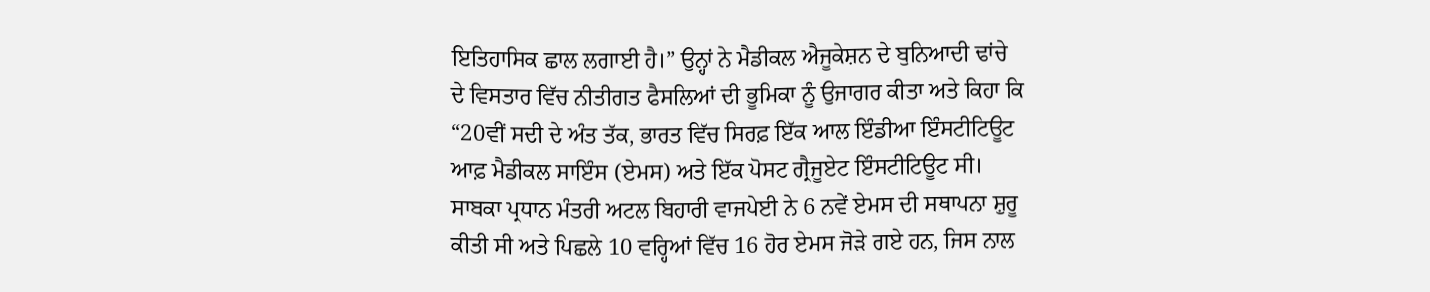ਇਤਿਹਾਸਿਕ ਛਾਲ ਲਗਾਈ ਹੈ।” ਉਨ੍ਹਾਂ ਨੇ ਮੈਡੀਕਲ ਐਜੂਕੇਸ਼ਨ ਦੇ ਬੁਨਿਆਦੀ ਢਾਂਚੇ ਦੇ ਵਿਸਤਾਰ ਵਿੱਚ ਨੀਤੀਗਤ ਫੈਸਲਿਆਂ ਦੀ ਭੂਮਿਕਾ ਨੂੰ ਉਜਾਗਰ ਕੀਤਾ ਅਤੇ ਕਿਹਾ ਕਿ “20ਵੀਂ ਸਦੀ ਦੇ ਅੰਤ ਤੱਕ, ਭਾਰਤ ਵਿੱਚ ਸਿਰਫ਼ ਇੱਕ ਆਲ ਇੰਡੀਆ ਇੰਸਟੀਟਿਊਟ ਆਫ਼ ਮੈਡੀਕਲ ਸਾਇੰਸ (ਏਮਸ) ਅਤੇ ਇੱਕ ਪੋਸਟ ਗ੍ਰੈਜੂਏਟ ਇੰਸਟੀਟਿਊਟ ਸੀ। ਸਾਬਕਾ ਪ੍ਰਧਾਨ ਮੰਤਰੀ ਅਟਲ ਬਿਹਾਰੀ ਵਾਜਪੇਈ ਨੇ 6 ਨਵੇਂ ਏਮਸ ਦੀ ਸਥਾਪਨਾ ਸ਼ੁਰੂ ਕੀਤੀ ਸੀ ਅਤੇ ਪਿਛਲੇ 10 ਵਰ੍ਹਿਆਂ ਵਿੱਚ 16 ਹੋਰ ਏਮਸ ਜੋੜੇ ਗਏ ਹਨ, ਜਿਸ ਨਾਲ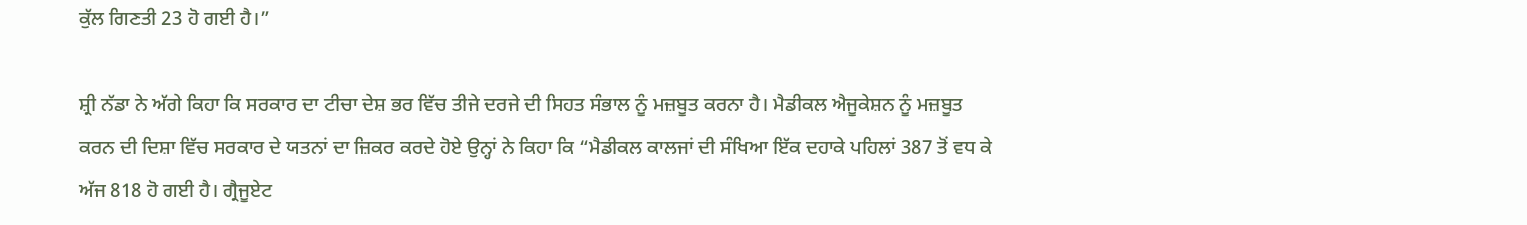ਕੁੱਲ ਗਿਣਤੀ 23 ਹੋ ਗਈ ਹੈ।”

ਸ਼੍ਰੀ ਨੱਡਾ ਨੇ ਅੱਗੇ ਕਿਹਾ ਕਿ ਸਰਕਾਰ ਦਾ ਟੀਚਾ ਦੇਸ਼ ਭਰ ਵਿੱਚ ਤੀਜੇ ਦਰਜੇ ਦੀ ਸਿਹਤ ਸੰਭਾਲ ਨੂੰ ਮਜ਼ਬੂਤ ਕਰਨਾ ਹੈ। ਮੈਡੀਕਲ ਐਜੂਕੇਸ਼ਨ ਨੂੰ ਮਜ਼ਬੂਤ ਕਰਨ ਦੀ ਦਿਸ਼ਾ ਵਿੱਚ ਸਰਕਾਰ ਦੇ ਯਤਨਾਂ ਦਾ ਜ਼ਿਕਰ ਕਰਦੇ ਹੋਏ ਉਨ੍ਹਾਂ ਨੇ ਕਿਹਾ ਕਿ “ਮੈਡੀਕਲ ਕਾਲਜਾਂ ਦੀ ਸੰਖਿਆ ਇੱਕ ਦਹਾਕੇ ਪਹਿਲਾਂ 387 ਤੋਂ ਵਧ ਕੇ ਅੱਜ 818 ਹੋ ਗਈ ਹੈ। ਗ੍ਰੈਜੂਏਟ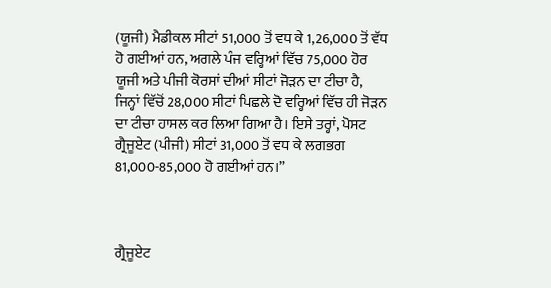(ਯੂਜੀ) ਮੈਡੀਕਲ ਸੀਟਾਂ 51,000 ਤੋਂ ਵਧ ਕੇ 1,26,000 ਤੋਂ ਵੱਧ ਹੋ ਗਈਆਂ ਹਨ, ਅਗਲੇ ਪੰਜ ਵਰ੍ਹਿਆਂ ਵਿੱਚ 75,000 ਹੋਰ ਯੂਜੀ ਅਤੇ ਪੀਜੀ ਕੋਰਸਾਂ ਦੀਆਂ ਸੀਟਾਂ ਜੋੜਨ ਦਾ ਟੀਚਾ ਹੈ, ਜਿਨ੍ਹਾਂ ਵਿੱਚੋਂ 28,000 ਸੀਟਾਂ ਪਿਛਲੇ ਦੋ ਵਰ੍ਹਿਆਂ ਵਿੱਚ ਹੀ ਜੋੜਨ ਦਾ ਟੀਚਾ ਹਾਸਲ ਕਰ ਲਿਆ ਗਿਆ ਹੈ। ਇਸੇ ਤਰ੍ਹਾਂ, ਪੋਸਟ ਗ੍ਰੈਜੂਏਟ (ਪੀਜੀ) ਸੀਟਾਂ 31,000 ਤੋਂ ਵਧ ਕੇ ਲਗਭਗ 81,000-85,000 ਹੋ ਗਈਆਂ ਹਨ।”



ਗ੍ਰੈਜੂਏਟ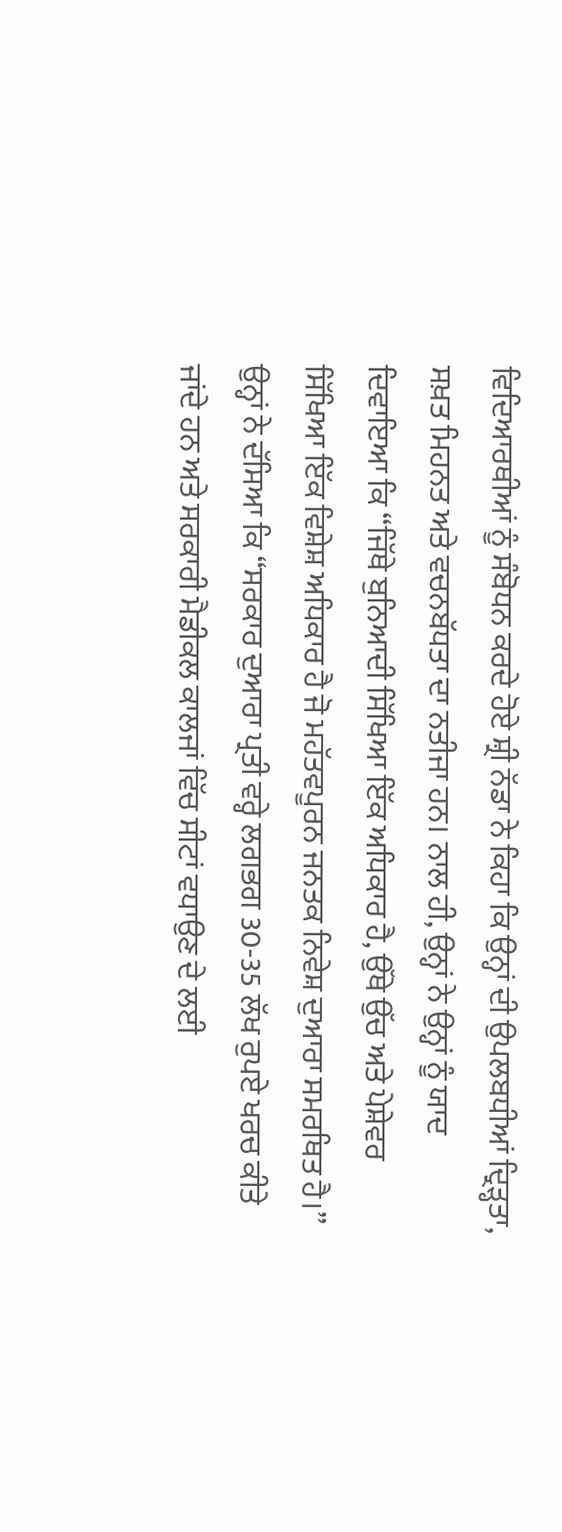ਵਿਦਿਆਰਥੀਆਂ ਨੂੰ ਸੰਬੋਧਨ ਕਰਦੇ ਹੋਏ ਸ਼੍ਰੀ ਨੱਡਾ ਨੇ ਕਿਹਾ ਕਿ ਉਨ੍ਹਾਂ ਦੀ ਉਪਲਬਧੀਆਂ ਦ੍ਰਿੜ੍ਹਤਾ, ਸਖ਼ਤ ਮਿਹਨਤ ਅਤੇ ਵਚਨਬੱਧਤਾ ਦਾ ਨਤੀਜਾ ਹਨ। ਨਾਲ ਹੀ, ਉਨ੍ਹਾਂ ਨੇ ਉਨ੍ਹਾਂ ਨੂੰ ਯਾਦ ਦਿਵਾਇਆ ਕਿ “ਜਿੱਥੇ ਬੁਨਿਆਦੀ ਸਿੱਖਿਆ ਇੱਕ ਅਧਿਕਾਰ ਹੈ, ਉੱਥੇ ਉੱਚ ਅਤੇ ਪੇਸ਼ੇਵਰ ਸਿੱਖਿਆ ਇੱਕ ਵਿਸ਼ੇਸ਼ ਅਧਿਕਾਰ ਹੈ ਜੋ ਮਹੱਤਵਪੂਰਨ ਜਨਤਕ ਨਿਵੇਸ਼ ਦੁਆਰਾ ਸਮਰਥਿਤ ਹੈ।” ਉਨ੍ਹਾਂ ਨੇ ਦੱਸਿਆ ਕਿ “ਸਰਕਾਰ ਦੁਆਰਾ ਪ੍ਰਤੀ ਵਰ੍ਹੇ ਲਗਭਗ 30-35 ਲੱਖ ਰੁਪਏ ਖਰਚ ਕੀਤੇ ਜਾਂਦੇ ਹਨ ਅਤੇ ਸਰਕਾਰੀ ਮੈਡੀਕਲ ਕਾਲਜਾਂ ਵਿੱਚ ਸੀਟਾਂ ਵਧਾਉਣ ਦੇ ਲਈ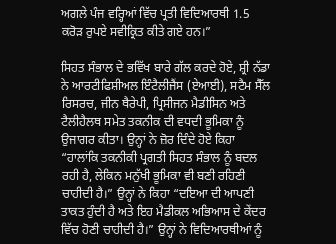ਅਗਲੇ ਪੰਜ ਵਰ੍ਹਿਆਂ ਵਿੱਚ ਪ੍ਰਤੀ ਵਿਦਿਆਰਥੀ 1.5 ਕਰੋੜ ਰੁਪਏ ਸਵੀਕ੍ਰਿਤ ਕੀਤੇ ਗਏ ਹਨ।”

ਸਿਹਤ ਸੰਭਾਲ ਦੇ ਭਵਿੱਖ ਬਾਰੇ ਗੱਲ ਕਰਦੇ ਹੋਏ, ਸ਼੍ਰੀ ਨੱਡਾ ਨੇ ਆਰਟੀਫਿਸ਼ੀਅਲ ਇੰਟੈਲੀਜੈਂਸ (ਏਆਈ), ਸਟੈਮ ਸੈੱਲ ਰਿਸਰਚ, ਜੀਨ ਥੈਰੇਪੀ, ਪ੍ਰਿਸੀਜਨ ਮੈਡੀਸਿਨ ਅਤੇ ਟੈਲੀਹੈਲਥ ਸਮੇਤ ਤਕਨੀਕ ਦੀ ਵਧਦੀ ਭੂਮਿਕਾ ਨੂੰ ਉਜਾਗਰ ਕੀਤਾ। ਉਨ੍ਹਾਂ ਨੇ ਜ਼ੋਰ ਦਿੰਦੇ ਹੋਏ ਕਿਹਾ “ਹਾਲਾਂਕਿ ਤਕਨੀਕੀ ਪ੍ਰਗਤੀ ਸਿਹਤ ਸੰਭਾਲ ਨੂੰ ਬਦਲ ਰਹੀ ਹੈ, ਲੇਕਿਨ ਮਨੁੱਖੀ ਭੂਮਿਕਾ ਵੀ ਬਣੀ ਰਹਿਣੀ ਚਾਹੀਦੀ ਹੈ।” ਉਨ੍ਹਾਂ ਨੇ ਕਿਹਾ “ਦਇਆ ਦੀ ਆਪਣੀ ਤਾਕਤ ਹੁੰਦੀ ਹੈ ਅਤੇ ਇਹ ਮੈਡੀਕਲ ਅਭਿਆਸ ਦੇ ਕੇਂਦਰ ਵਿੱਚ ਹੋਣੀ ਚਾਹੀਦੀ ਹੈ।” ਉਨ੍ਹਾਂ ਨੇ ਵਿਦਿਆਰਥੀਆਂ ਨੂੰ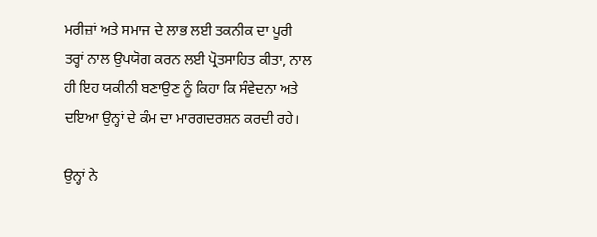ਮਰੀਜ਼ਾਂ ਅਤੇ ਸਮਾਜ ਦੇ ਲਾਭ ਲਈ ਤਕਨੀਕ ਦਾ ਪੂਰੀ ਤਰ੍ਹਾਂ ਨਾਲ ਉਪਯੋਗ ਕਰਨ ਲਈ ਪ੍ਰੋਤਸਾਹਿਤ ਕੀਤਾ, ਨਾਲ ਹੀ ਇਹ ਯਕੀਨੀ ਬਣਾਉਣ ਨੂੰ ਕਿਹਾ ਕਿ ਸੰਵੇਦਨਾ ਅਤੇ ਦਇਆ ਉਨ੍ਹਾਂ ਦੇ ਕੰਮ ਦਾ ਮਾਰਗਦਰਸ਼ਨ ਕਰਦੀ ਰਹੇ।

ਉਨ੍ਹਾਂ ਨੇ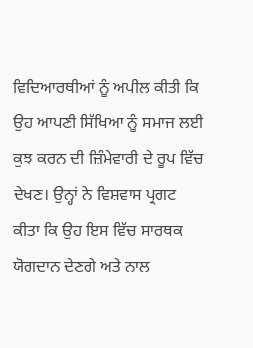ਵਿਦਿਆਰਥੀਆਂ ਨੂੰ ਅਪੀਲ ਕੀਤੀ ਕਿ ਉਹ ਆਪਣੀ ਸਿੱਖਿਆ ਨੂੰ ਸਮਾਜ ਲਈ ਕੁਝ ਕਰਨ ਦੀ ਜ਼ਿੰਮੇਵਾਰੀ ਦੇ ਰੂਪ ਵਿੱਚ ਦੇਖਣ। ਉਨ੍ਹਾਂ ਨੇ ਵਿਸ਼ਵਾਸ ਪ੍ਰਗਟ ਕੀਤਾ ਕਿ ਉਹ ਇਸ ਵਿੱਚ ਸਾਰਥਕ ਯੋਗਦਾਨ ਦੇਣਗੇ ਅਤੇ ਨਾਲ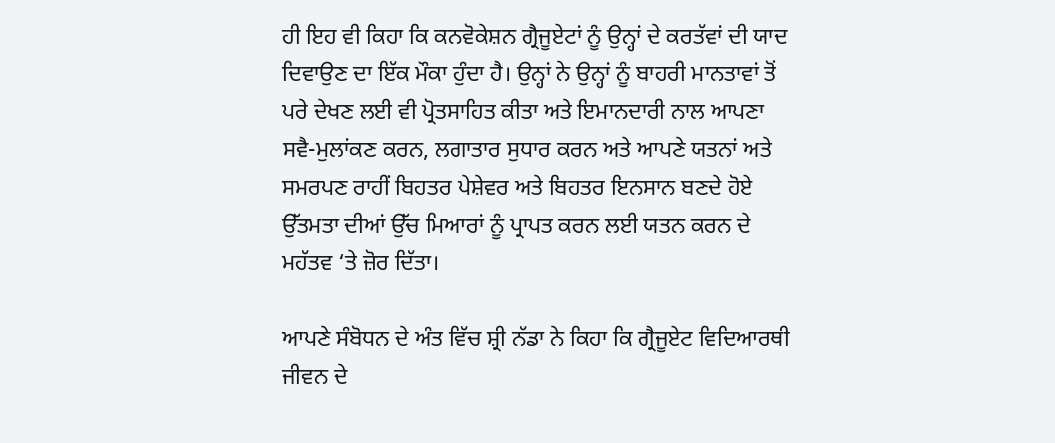ਹੀ ਇਹ ਵੀ ਕਿਹਾ ਕਿ ਕਨਵੋਕੇਸ਼ਨ ਗ੍ਰੈਜੂਏਟਾਂ ਨੂੰ ਉਨ੍ਹਾਂ ਦੇ ਕਰਤੱਵਾਂ ਦੀ ਯਾਦ ਦਿਵਾਉਣ ਦਾ ਇੱਕ ਮੌਕਾ ਹੁੰਦਾ ਹੈ। ਉਨ੍ਹਾਂ ਨੇ ਉਨ੍ਹਾਂ ਨੂੰ ਬਾਹਰੀ ਮਾਨਤਾਵਾਂ ਤੋਂ ਪਰੇ ਦੇਖਣ ਲਈ ਵੀ ਪ੍ਰੋਤਸਾਹਿਤ ਕੀਤਾ ਅਤੇ ਇਮਾਨਦਾਰੀ ਨਾਲ ਆਪਣਾ ਸਵੈ-ਮੁਲਾਂਕਣ ਕਰਨ, ਲਗਾਤਾਰ ਸੁਧਾਰ ਕਰਨ ਅਤੇ ਆਪਣੇ ਯਤਨਾਂ ਅਤੇ ਸਮਰਪਣ ਰਾਹੀਂ ਬਿਹਤਰ ਪੇਸ਼ੇਵਰ ਅਤੇ ਬਿਹਤਰ ਇਨਸਾਨ ਬਣਦੇ ਹੋਏ ਉੱਤਮਤਾ ਦੀਆਂ ਉੱਚ ਮਿਆਰਾਂ ਨੂੰ ਪ੍ਰਾਪਤ ਕਰਨ ਲਈ ਯਤਨ ਕਰਨ ਦੇ ਮਹੱਤਵ ‘ਤੇ ਜ਼ੋਰ ਦਿੱਤਾ।

ਆਪਣੇ ਸੰਬੋਧਨ ਦੇ ਅੰਤ ਵਿੱਚ ਸ਼੍ਰੀ ਨੱਡਾ ਨੇ ਕਿਹਾ ਕਿ ਗ੍ਰੈਜੂਏਟ ਵਿਦਿਆਰਥੀ ਜੀਵਨ ਦੇ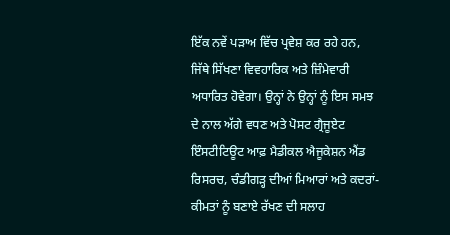ਇੱਕ ਨਵੇਂ ਪੜਾਅ ਵਿੱਚ ਪ੍ਰਵੇਸ਼ ਕਰ ਰਹੇ ਹਨ, ਜਿੱਥੇ ਸਿੱਖਣਾ ਵਿਵਹਾਰਿਕ ਅਤੇ ਜ਼ਿੰਮੇਵਾਰੀ ਅਧਾਰਿਤ ਹੋਵੇਗਾ। ਉਨ੍ਹਾਂ ਨੇ ਉਨ੍ਹਾਂ ਨੂੰ ਇਸ ਸਮਝ ਦੇ ਨਾਲ ਅੱਗੇ ਵਧਣ ਅਤੇ ਪੋਸਟ ਗ੍ਰੈਜੂਏਟ ਇੰਸਟੀਟਿਊਟ ਆਫ਼ ਮੈਡੀਕਲ ਐਜੂਕੇਸ਼ਨ ਐਂਡ ਰਿਸਰਚ, ਚੰਡੀਗੜ੍ਹ ਦੀਆਂ ਮਿਆਰਾਂ ਅਤੇ ਕਦਰਾਂ-ਕੀਮਤਾਂ ਨੂੰ ਬਣਾਏ ਰੱਖਣ ਦੀ ਸਲਾਹ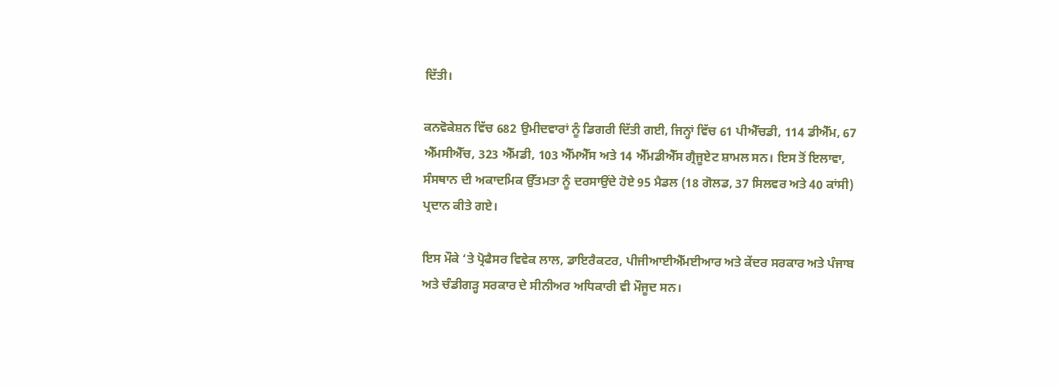ਦਿੱਤੀ।

ਕਨਵੋਕੇਸ਼ਨ ਵਿੱਚ 682 ਉਮੀਦਵਾਰਾਂ ਨੂੰ ਡਿਗਰੀ ਦਿੱਤੀ ਗਈ, ਜਿਨ੍ਹਾਂ ਵਿੱਚ 61 ਪੀਐੱਚਡੀ, 114 ਡੀਐੱਮ, 67 ਐੱਮਸੀਐੱਚ, 323 ਐੱਮਡੀ, 103 ਐੱਮਐੱਸ ਅਤੇ 14 ਐੱਮਡੀਐੱਸ ਗ੍ਰੈਜੂਏਟ ਸ਼ਾਮਲ ਸਨ। ਇਸ ਤੋਂ ਇਲਾਵਾ, ਸੰਸਥਾਨ ਦੀ ਅਕਾਦਮਿਕ ਉੱਤਮਤਾ ਨੂੰ ਦਰਸਾਉਂਦੇ ਹੋਏ 95 ਮੈਡਲ (18 ਗੋਲਡ, 37 ਸਿਲਵਰ ਅਤੇ 40 ਕਾਂਸੀ) ਪ੍ਰਦਾਨ ਕੀਤੇ ਗਏ।

ਇਸ ਮੌਕੇ ‘ਤੇ ਪ੍ਰੋਫੈਸਰ ਵਿਵੇਕ ਲਾਲ, ਡਾਇਰੈਕਟਰ, ਪੀਜੀਆਈਐੱਮਈਆਰ ਅਤੇ ਕੇਂਦਰ ਸਰਕਾਰ ਅਤੇ ਪੰਜਾਬ ਅਤੇ ਚੰਡੀਗੜ੍ਹ ਸਰਕਾਰ ਦੇ ਸੀਨੀਅਰ ਅਧਿਕਾਰੀ ਵੀ ਮੌਜੂਦ ਸਨ।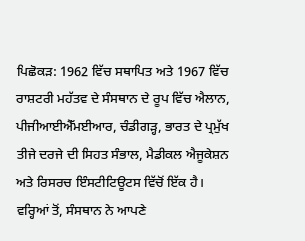ਪਿਛੋਕੜ: 1962 ਵਿੱਚ ਸਥਾਪਿਤ ਅਤੇ 1967 ਵਿੱਚ ਰਾਸ਼ਟਰੀ ਮਹੱਤਵ ਦੇ ਸੰਸਥਾਨ ਦੇ ਰੂਪ ਵਿੱਚ ਐਲਾਨ, ਪੀਜੀਆਈਐੱਮਈਆਰ, ਚੰਡੀਗੜ੍ਹ, ਭਾਰਤ ਦੇ ਪ੍ਰਮੁੱਖ ਤੀਜੇ ਦਰਜੇ ਦੀ ਸਿਹਤ ਸੰਭਾਲ, ਮੈਡੀਕਲ ਐਜੂਕੇਸ਼ਨ ਅਤੇ ਰਿਸਰਚ ਇੰਸਟੀਟਿਊਟਸ ਵਿੱਚੋਂ ਇੱਕ ਹੈ। ਵਰ੍ਹਿਆਂ ਤੋਂ, ਸੰਸਥਾਨ ਨੇ ਆਪਣੇ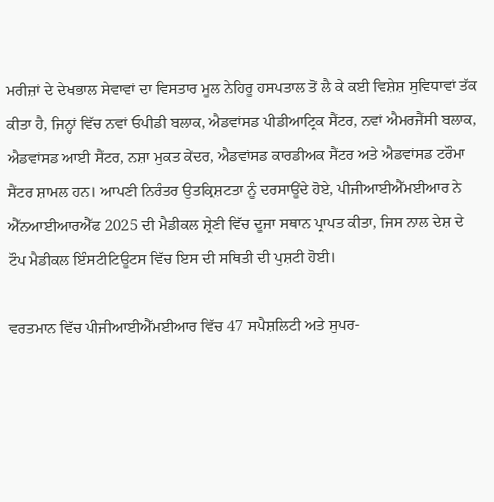ਮਰੀਜ਼ਾਂ ਦੇ ਦੇਖਭਾਲ ਸੇਵਾਵਾਂ ਦਾ ਵਿਸਤਾਰ ਮੂਲ ਨੇਹਿਰੂ ਹਸਪਤਾਲ ਤੋਂ ਲੈ ਕੇ ਕਈ ਵਿਸ਼ੇਸ਼ ਸੁਵਿਧਾਵਾਂ ਤੱਕ ਕੀਤਾ ਹੈ, ਜਿਨ੍ਹਾਂ ਵਿੱਚ ਨਵਾਂ ਓਪੀਡੀ ਬਲਾਕ, ਐਡਵਾਂਸਡ ਪੀਡੀਆਟ੍ਰਿਕ ਸੈਂਟਰ, ਨਵਾਂ ਐਮਰਜੈਂਸੀ ਬਲਾਕ, ਐਡਵਾਂਸਡ ਆਈ ਸੈਂਟਰ, ਨਸ਼ਾ ਮੁਕਤ ਕੇਂਦਰ, ਐਡਵਾਂਸਡ ਕਾਰਡੀਅਕ ਸੈਂਟਰ ਅਤੇ ਐਡਵਾਂਸਡ ਟਰੌਮਾ ਸੈਂਟਰ ਸ਼ਾਮਲ ਹਨ। ਆਪਣੀ ਨਿਰੰਤਰ ਉਤਕ੍ਰਿਸ਼ਟਤਾ ਨੂੰ ਦਰਸਾਊਂਦੇ ਹੋਏ, ਪੀਜੀਆਈਐੱਮਈਆਰ ਨੇ ਐੱਨਆਈਆਰਐੱਫ 2025 ਦੀ ਮੈਡੀਕਲ ਸ਼੍ਰੇਣੀ ਵਿੱਚ ਦੂਜਾ ਸਥਾਨ ਪ੍ਰਾਪਤ ਕੀਤਾ, ਜਿਸ ਨਾਲ ਦੇਸ਼ ਦੇ ਟੌਪ ਮੈਡੀਕਲ ਇੰਸਟੀਟਿਊਟਸ ਵਿੱਚ ਇਸ ਦੀ ਸਥਿਤੀ ਦੀ ਪੁਸ਼ਟੀ ਹੋਈ।

ਵਰਤਮਾਨ ਵਿੱਚ ਪੀਜੀਆਈਐੱਮਈਆਰ ਵਿੱਚ 47 ਸਪੈਸ਼ਲਿਟੀ ਅਤੇ ਸੁਪਰ-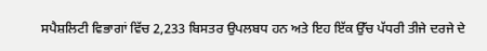ਸਪੈਸ਼ਲਿਟੀ ਵਿਭਾਗਾਂ ਵਿੱਚ 2,233 ਬਿਸਤਰ ਉਪਲਬਧ ਹਨ ਅਤੇ ਇਹ ਇੱਕ ਉੱਚ ਪੱਧਰੀ ਤੀਜੇ ਦਰਜੇ ਦੇ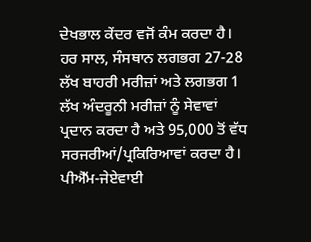ਦੇਖਭਾਲ ਕੇਂਦਰ ਵਜੋਂ ਕੰਮ ਕਰਦਾ ਹੈ। ਹਰ ਸਾਲ, ਸੰਸਥਾਨ ਲਗਭਗ 27-28 ਲੱਖ ਬਾਹਰੀ ਮਰੀਜ਼ਾਂ ਅਤੇ ਲਗਭਗ 1 ਲੱਖ ਅੰਦਰੂਨੀ ਮਰੀਜ਼ਾਂ ਨੂੰ ਸੇਵਾਵਾਂ ਪ੍ਰਦਾਨ ਕਰਦਾ ਹੈ ਅਤੇ 95,000 ਤੋਂ ਵੱਧ ਸਰਜਰੀਆਂ/ਪ੍ਰਕਿਰਿਆਵਾਂ ਕਰਦਾ ਹੈ। ਪੀਐੱਮ-ਜੇਏਵਾਈ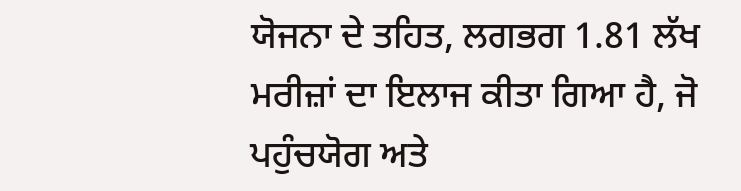ਯੋਜਨਾ ਦੇ ਤਹਿਤ, ਲਗਭਗ 1.81 ਲੱਖ ਮਰੀਜ਼ਾਂ ਦਾ ਇਲਾਜ ਕੀਤਾ ਗਿਆ ਹੈ, ਜੋ ਪਹੁੰਚਯੋਗ ਅਤੇ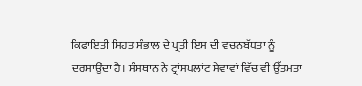ਕਿਫਾਇਤੀ ਸਿਹਤ ਸੰਭਾਲ ਦੇ ਪ੍ਰਤੀ ਇਸ ਦੀ ਵਚਨਬੱਧਤਾ ਨੂੰ ਦਰਸਾਉਂਦਾ ਹੈ। ਸੰਸਥਾਨ ਨੇ ਟ੍ਰਾਂਸਪਲਾਂਟ ਸੇਵਾਵਾਂ ਵਿੱਚ ਵੀ ਉੱਤਮਤਾ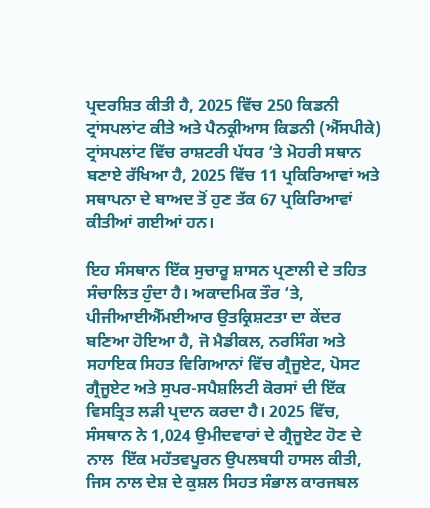ਪ੍ਰਦਰਸ਼ਿਤ ਕੀਤੀ ਹੈ, 2025 ਵਿੱਚ 250 ਕਿਡਨੀ ਟ੍ਰਾਂਸਪਲਾਂਟ ਕੀਤੇ ਅਤੇ ਪੈਨਕ੍ਰੀਆਸ ਕਿਡਨੀ (ਐੱਸਪੀਕੇ) ਟ੍ਰਾਂਸਪਲਾਂਟ ਵਿੱਚ ਰਾਸ਼ਟਰੀ ਪੱਧਰ ‘ਤੇ ਮੋਹਰੀ ਸਥਾਨ ਬਣਾਏ ਰੱਖਿਆ ਹੈ, 2025 ਵਿੱਚ 11 ਪ੍ਰਕਿਰਿਆਵਾਂ ਅਤੇ ਸਥਾਪਨਾ ਦੇ ਬਾਅਦ ਤੋਂ ਹੁਣ ਤੱਕ 67 ਪ੍ਰਕਿਰਿਆਵਾਂ ਕੀਤੀਆਂ ਗਈਆਂ ਹਨ।

ਇਹ ਸੰਸਥਾਨ ਇੱਕ ਸੁਚਾਰੂ ਸ਼ਾਸਨ ਪ੍ਰਣਾਲੀ ਦੇ ਤਹਿਤ ਸੰਚਾਲਿਤ ਹੁੰਦਾ ਹੈ। ਅਕਾਦਮਿਕ ਤੌਰ ‘ਤੇ, ਪੀਜੀਆਈਐੱਮਈਆਰ ਉਤਕ੍ਰਿਸ਼ਟਤਾ ਦਾ ਕੇਂਦਰ ਬਣਿਆ ਹੋਇਆ ਹੈ, ਜੋ ਮੈਡੀਕਲ, ਨਰਸਿੰਗ ਅਤੇ ਸਹਾਇਕ ਸਿਹਤ ਵਿਗਿਆਨਾਂ ਵਿੱਚ ਗ੍ਰੈਜੂਏਟ, ਪੋਸਟ ਗ੍ਰੈਜੂਏਟ ਅਤੇ ਸੁਪਰ-ਸਪੈਸ਼ਲਿਟੀ ਕੋਰਸਾਂ ਦੀ ਇੱਕ ਵਿਸਤ੍ਰਿਤ ਲੜੀ ਪ੍ਰਦਾਨ ਕਰਦਾ ਹੈ। 2025 ਵਿੱਚ, ਸੰਸਥਾਨ ਨੇ 1,024 ਉਮੀਦਵਾਰਾਂ ਦੇ ਗ੍ਰੈਜੂਏਟ ਹੋਣ ਦੇ ਨਾਲ  ਇੱਕ ਮਹੱਤਵਪੂਰਨ ਉਪਲਬਧੀ ਹਾਸਲ ਕੀਤੀ, ਜਿਸ ਨਾਲ ਦੇਸ਼ ਦੇ ਕੁਸ਼ਲ ਸਿਹਤ ਸੰਭਾਲ ਕਾਰਜਬਲ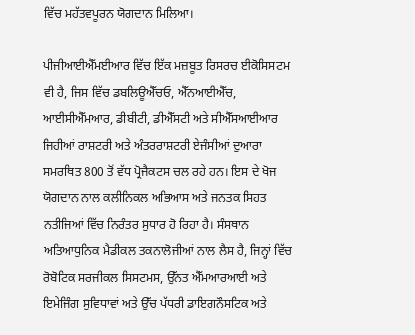ਵਿੱਚ ਮਹੱਤਵਪੂਰਨ ਯੋਗਦਾਨ ਮਿਲਿਆ।

ਪੀਜੀਆਈਐੱਮਈਆਰ ਵਿੱਚ ਇੱਕ ਮਜ਼ਬੂਤ ਰਿਸਰਚ ਈਕੋਸਿਸਟਮ ਵੀ ਹੈ, ਜਿਸ ਵਿੱਚ ਡਬਲਿਊਐੱਚਓ, ਐੱਨਆਈਐੱਚ, ਆਈਸੀਐੱਮਆਰ, ਡੀਬੀਟੀ, ਡੀਐੱਸਟੀ ਅਤੇ ਸੀਐੱਸਆਈਆਰ ਜਿਹੀਆਂ ਰਾਸ਼ਟਰੀ ਅਤੇ ਅੰਤਰਰਾਸ਼ਟਰੀ ਏਜੰਸੀਆਂ ਦੁਆਰਾ ਸਮਰਥਿਤ 800 ਤੋਂ ਵੱਧ ਪ੍ਰੋਜੈਕਟਸ ਚਲ ਰਹੇ ਹਨ। ਇਸ ਦੇ ਖੋਜ ਯੋਗਦਾਨ ਨਾਲ ਕਲੀਨਿਕਲ ਅਭਿਆਸ ਅਤੇ ਜਨਤਕ ਸਿਹਤ ਨਤੀਜਿਆਂ ਵਿੱਚ ਨਿਰੰਤਰ ਸੁਧਾਰ ਹੋ ਰਿਹਾ ਹੈ। ਸੰਸਥਾਨ ਅਤਿਆਧੁਨਿਕ ਮੈਡੀਕਲ ਤਕਨਾਲੋਜੀਆਂ ਨਾਲ ਲੈਸ ਹੈ, ਜਿਨ੍ਹਾਂ ਵਿੱਚ ਰੋਬੋਟਿਕ ਸਰਜੀਕਲ ਸਿਸਟਮਸ, ਉੱਨਤ ਐੱਮਆਰਆਈ ਅਤੇ ਇਮੇਜਿੰਗ ਸੁਵਿਧਾਵਾਂ ਅਤੇ ਉੱਚ ਪੱਧਰੀ ਡਾਇਗਨੌਸਟਿਕ ਅਤੇ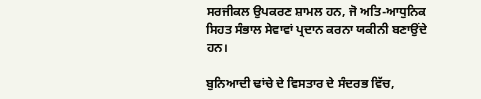ਸਰਜੀਕਲ ਉਪਕਰਣ ਸ਼ਾਮਲ ਹਨ, ਜੋ ਅਤਿ-ਆਧੁਨਿਕ ਸਿਹਤ ਸੰਭਾਲ ਸੇਵਾਵਾਂ ਪ੍ਰਦਾਨ ਕਰਨਾ ਯਕੀਨੀ ਬਣਾਉਂਦੇ ਹਨ।

ਬੁਨਿਆਦੀ ਢਾਂਚੇ ਦੇ ਵਿਸਤਾਰ ਦੇ ਸੰਦਰਭ ਵਿੱਚ,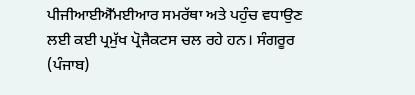ਪੀਜੀਆਈਐੱਮਈਆਰ ਸਮਰੱਥਾ ਅਤੇ ਪਹੁੰਚ ਵਧਾਉਣ ਲਈ ਕਈ ਪ੍ਰਮੁੱਖ ਪ੍ਰੋਜੈਕਟਸ ਚਲ ਰਹੇ ਹਨ। ਸੰਗਰੂਰ (ਪੰਜਾਬ)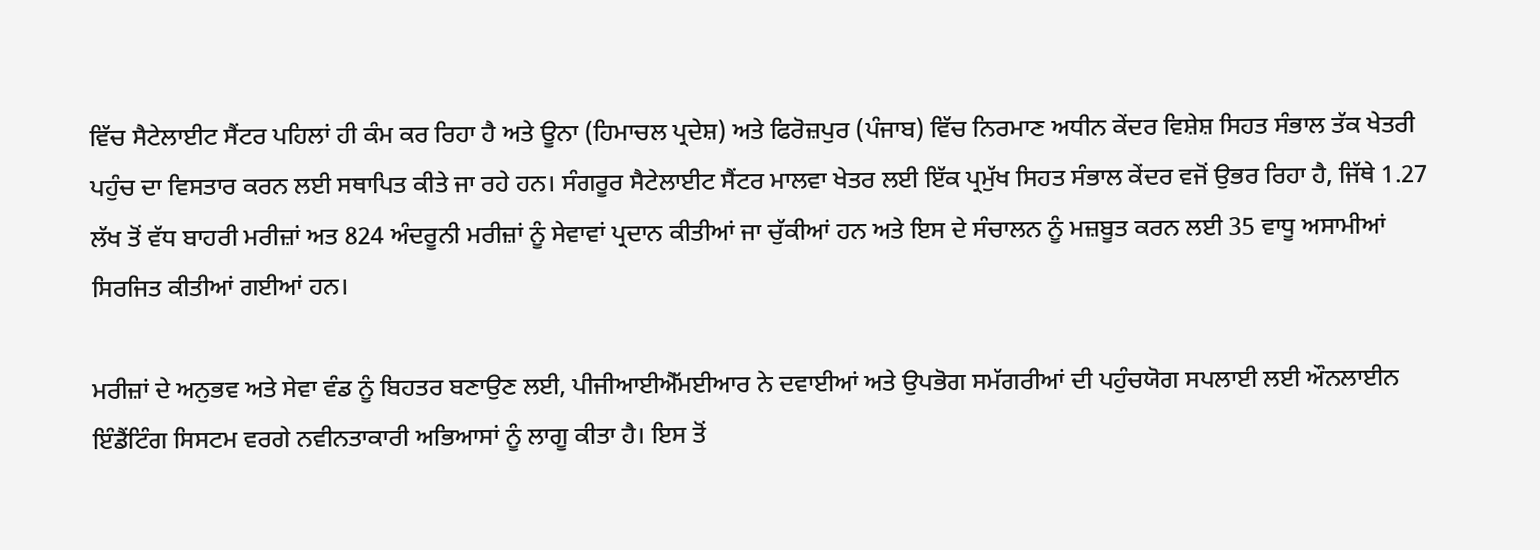ਵਿੱਚ ਸੈਟੇਲਾਈਟ ਸੈਂਟਰ ਪਹਿਲਾਂ ਹੀ ਕੰਮ ਕਰ ਰਿਹਾ ਹੈ ਅਤੇ ਊਨਾ (ਹਿਮਾਚਲ ਪ੍ਰਦੇਸ਼) ਅਤੇ ਫਿਰੋਜ਼ਪੁਰ (ਪੰਜਾਬ) ਵਿੱਚ ਨਿਰਮਾਣ ਅਧੀਨ ਕੇਂਦਰ ਵਿਸ਼ੇਸ਼ ਸਿਹਤ ਸੰਭਾਲ ਤੱਕ ਖੇਤਰੀ ਪਹੁੰਚ ਦਾ ਵਿਸਤਾਰ ਕਰਨ ਲਈ ਸਥਾਪਿਤ ਕੀਤੇ ਜਾ ਰਹੇ ਹਨ। ਸੰਗਰੂਰ ਸੈਟੇਲਾਈਟ ਸੈਂਟਰ ਮਾਲਵਾ ਖੇਤਰ ਲਈ ਇੱਕ ਪ੍ਰਮੁੱਖ ਸਿਹਤ ਸੰਭਾਲ ਕੇਂਦਰ ਵਜੋਂ ਉਭਰ ਰਿਹਾ ਹੈ, ਜਿੱਥੇ 1.27 ਲੱਖ ਤੋਂ ਵੱਧ ਬਾਹਰੀ ਮਰੀਜ਼ਾਂ ਅਤ 824 ਅੰਦਰੂਨੀ ਮਰੀਜ਼ਾਂ ਨੂੰ ਸੇਵਾਵਾਂ ਪ੍ਰਦਾਨ ਕੀਤੀਆਂ ਜਾ ਚੁੱਕੀਆਂ ਹਨ ਅਤੇ ਇਸ ਦੇ ਸੰਚਾਲਨ ਨੂੰ ਮਜ਼ਬੂਤ ਕਰਨ ਲਈ 35 ਵਾਧੂ ਅਸਾਮੀਆਂ ਸਿਰਜਿਤ ਕੀਤੀਆਂ ਗਈਆਂ ਹਨ।

ਮਰੀਜ਼ਾਂ ਦੇ ਅਨੁਭਵ ਅਤੇ ਸੇਵਾ ਵੰਡ ਨੂੰ ਬਿਹਤਰ ਬਣਾਉਣ ਲਈ, ਪੀਜੀਆਈਐੱਮਈਆਰ ਨੇ ਦਵਾਈਆਂ ਅਤੇ ਉਪਭੋਗ ਸਮੱਗਰੀਆਂ ਦੀ ਪਹੁੰਚਯੋਗ ਸਪਲਾਈ ਲਈ ਔਨਲਾਈਨ ਇੰਡੈਂਟਿੰਗ ਸਿਸਟਮ ਵਰਗੇ ਨਵੀਨਤਾਕਾਰੀ ਅਭਿਆਸਾਂ ਨੂੰ ਲਾਗੂ ਕੀਤਾ ਹੈ। ਇਸ ਤੋਂ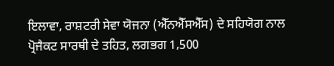ਇਲਾਵਾ, ਰਾਸ਼ਟਰੀ ਸੇਵਾ ਯੋਜਨਾ (ਐੱਨਐੱਸਐੱਸ) ਦੇ ਸਹਿਯੋਗ ਨਾਲ ਪ੍ਰੋਜੈਕਟ ਸਾਰਥੀ ਦੇ ਤਹਿਤ, ਲਗਭਗ 1,500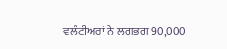ਵਲੰਟੀਅਰਾਂ ਨੇ ਲਗਭਗ 90,000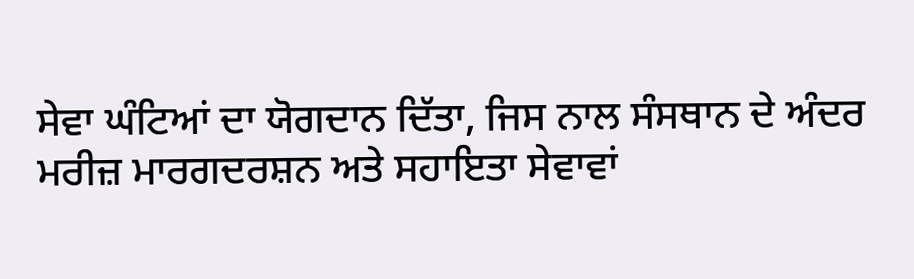ਸੇਵਾ ਘੰਟਿਆਂ ਦਾ ਯੋਗਦਾਨ ਦਿੱਤਾ, ਜਿਸ ਨਾਲ ਸੰਸਥਾਨ ਦੇ ਅੰਦਰ ਮਰੀਜ਼ ਮਾਰਗਦਰਸ਼ਨ ਅਤੇ ਸਹਾਇਤਾ ਸੇਵਾਵਾਂ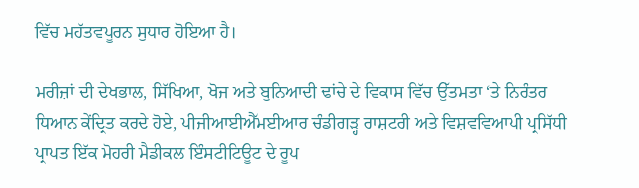ਵਿੱਚ ਮਹੱਤਵਪੂਰਨ ਸੁਧਾਰ ਹੋਇਆ ਹੈ।

ਮਰੀਜ਼ਾਂ ਦੀ ਦੇਖਭਾਲ, ਸਿੱਖਿਆ, ਖੋਜ ਅਤੇ ਬੁਨਿਆਦੀ ਢਾਂਚੇ ਦੇ ਵਿਕਾਸ ਵਿੱਚ ਉੱਤਮਤਾ ‘ਤੇ ਨਿਰੰਤਰ ਧਿਆਨ ਕੇਂਦ੍ਰਿਤ ਕਰਦੇ ਹੋਏ, ਪੀਜੀਆਈਐੱਮਈਆਰ ਚੰਡੀਗੜ੍ਹ ਰਾਸ਼ਟਰੀ ਅਤੇ ਵਿਸ਼ਵਵਿਆਪੀ ਪ੍ਰਸਿੱਧੀ ਪ੍ਰਾਪਤ ਇੱਕ ਮੋਹਰੀ ਮੈਡੀਕਲ ਇੰਸਟੀਟਿਊਟ ਦੇ ਰੂਪ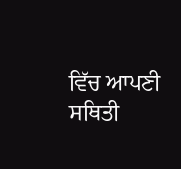ਵਿੱਚ ਆਪਣੀ ਸਥਿਤੀ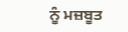ਨੂੰ ਮਜ਼ਬੂਤ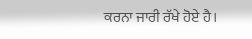ਕਰਨਾ ਜਾਰੀ ਰੱਖੇ ਹੋਏ ਹੈ।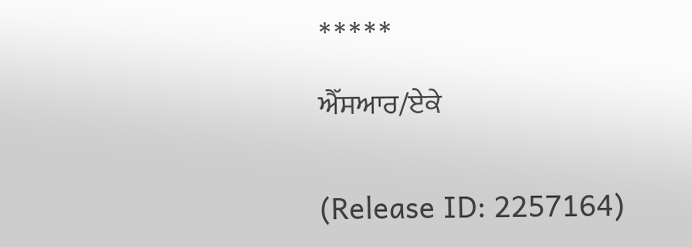*****

ਐੱਸਆਰ/ਏਕੇ


(Release ID: 2257164)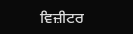ਵਿਜ਼ੀਟਰ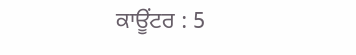ਕਾਊਂਟਰ : 5